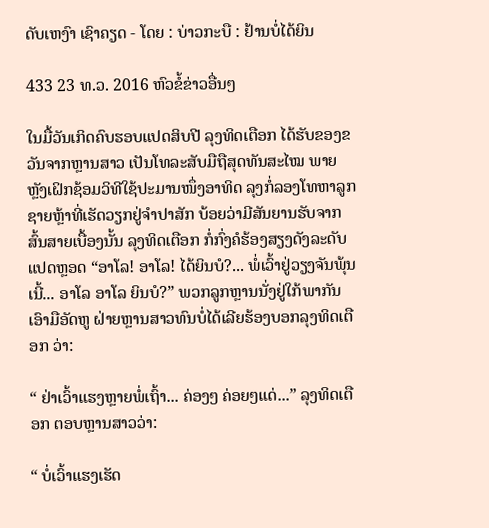ດັບເຫງົາ ເຊົາຄຽດ - ໂດຍ : ບ່າວກະບື : ຢ້ານບໍ່ໄດ້ຍິນ

433 23 ທ.ວ. 2016 ຫົວຂໍ້ຂ່າວອື່ນໆ

ໃນມື້ວັນເກິດຄົບຮອບແປດສິບປີ ລຸງທິດເຕືອກ ໄດ້ຮັບຂອງຂວັນຈາກຫຼານສາວ ເປັນໂທລະສັບມືຖືສຸດທັນສະໄໝ ພາຍຫຼັງເຝິກຊ້ອມວິທີໃຊ້ປະມານໜຶ່ງອາທິດ ລຸງກໍ່ລອງໂທຫາລູກຊາຍຫຼ້າທີ່ເຮັດວຽກຢູ່ຈຳປາສັກ ບ້ອຍວ່າມີສັນຍານຮັບຈາກສົ້ນສາຍເບື້ອງນັ້ນ ລຸງທິດເຕືອກ ກໍ່ກົ່ງຄໍຮ້ອງສຽງດັງລະດັບແປດຫຼອດ “ອາໂລ! ອາໂລ! ໄດ້ຍິນບໍ?... ພໍ່ເວົ້າຢູ່ວຽງຈັນພຸ້ນເນີ້... ອາໂລ ອາໂລ ຍິນບໍ?” ພວກລູກຫຼານນັ່ງຢູ່ໃກ້ພາກັນເອົາມືອັດຫູ ຝ່າຍຫຼານສາວທົນບໍ່ໄດ້ເລີຍຮ້ອງບອກລຸງທິດເຕືອກ ວ່າ:

“ ຢ່າເວົ້າແຮງຫຼາຍພໍ່ເຖົ້າ... ຄ່ອງໆ ຄ່ອຍໆແດ່...” ລຸງທິດເຕືອກ ຕອບຫຼານສາວວ່າ:

“ ບໍ່ເວົ້າແຮງເຮັດ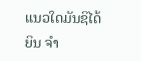ແນວໃດມັນຊິໄດ້ຍິນ ຈຳ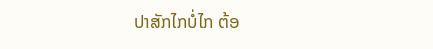ປາສັກໄກບໍ່ໄກ ຕ້ອ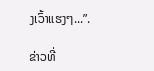ງເວົ້າແຮງໆ...”.

ຂ່າວທີ່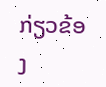ກ່ຽວຂ້ອງ